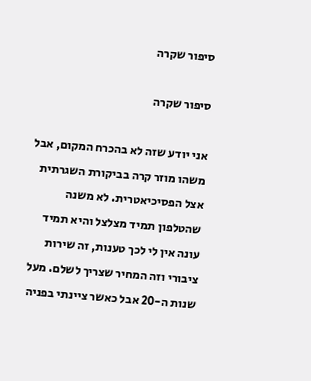סיפור שקרה

סיפור שקרה

אני יודע שזה לא בהכרח המקום, אבל משהו מוזר קרה בביקורת השגרתית אצל הפסיכיאטרית. לא משנה שהטלפון תמיד מצלצל והיא תמיד עונה אין לי לכך טענות, זה שירות ציבורי וזה המחיר שצריך לשלם. מעל שנות ה-20 אבל כאשר ציינתי בפניה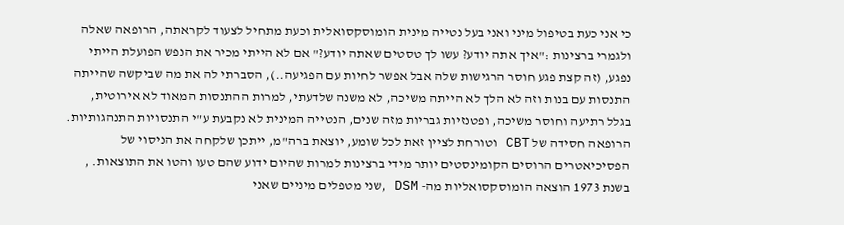כי אני כעת בטיפול מיני ואני בעל נטייה מינית הומוסקסואלית וכעת מתחיל לצעוד לקראתה, הרופאה שאלה ולגמרי ברצינות :"איך אתה יודע? עשו לך טסטים שאתה יודע?" אם לא הייתי מכיר את הנפש הפועלת הייתי נפגע, (זה קצת פגע חוסר הרגישות שלה אבל אפשר לחיות עם הפגיעה..), הסברתי לה את מה שביקשה שהייתה התנסות עם בנות וזה לא הלך לא הייתה משיכה, לא משנה שלדעתי, למרות ההתנסות המאוד לא אירוטית, בגלל רתיעה וחוסר משיכה, ופטנזיות גבריות מזה שנים, הנטייה המינית לא נקבעת ע"י התנסויות התנהגותיות. הרופאה חסידה של CBT וטורחת לציין זאת לכל שומע, יוצאת ברה"מ, ייתכן שלקחה את הניסוי של הפסיכיאטרים הרוסים הקומינסטים יותר מידי ברצינות למרות שהיום ידוע שהם טעו והטו את התוצאות. , בשנת 1973 הוצאה הומוסקסואליות מה- DSM ,שני מטפלים מיניים שאני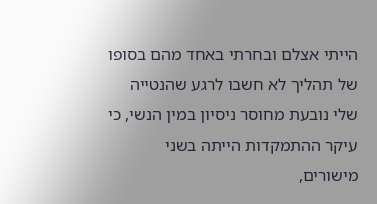הייתי אצלם ובחרתי באחד מהם בסופו של תהליך לא חשבו לרגע שהנטייה שלי נובעת מחוסר ניסיון במין הנשי, כי עיקר ההתמקדות הייתה בשני מישורים,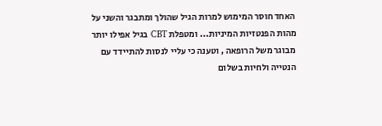האחד חוסר המימוש למרות הגיל שהולך ומתבגר והשני על מהות הפנטזיות המיניות... ומטפלת CBT בגיל אפילו יותר מבוגר משל הרופאה , וטענה כי עליי לנסות להתיידד עם הנטייה ולחיות בשלום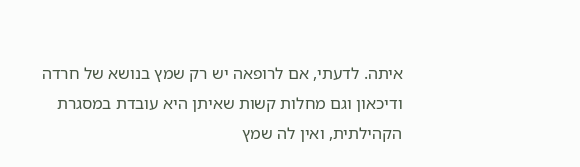איתה. לדעתי, אם לרופאה יש רק שמץ בנושא של חרדה ודיכאון וגם מחלות קשות שאיתן היא עובדת במסגרת הקהילתית, ואין לה שמץ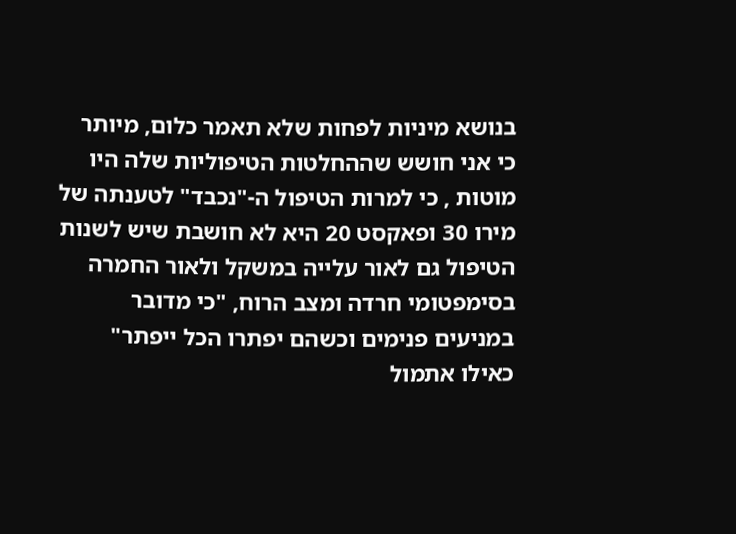בנושא מיניות לפחות שלא תאמר כלום, מיותר כי אני חושש שההחלטות הטיפוליות שלה היו מוטות , כי למרות הטיפול ה-"נכבד" לטענתה של מירו 30 ופאקסט 20 היא לא חושבת שיש לשנות הטיפול גם לאור עלייה במשקל ולאור החמרה בסימפטומי חרדה ומצב הרוח, "כי מדובר במניעים פנימים וכשהם יפתרו הכל ייפתר" כאילו אתמול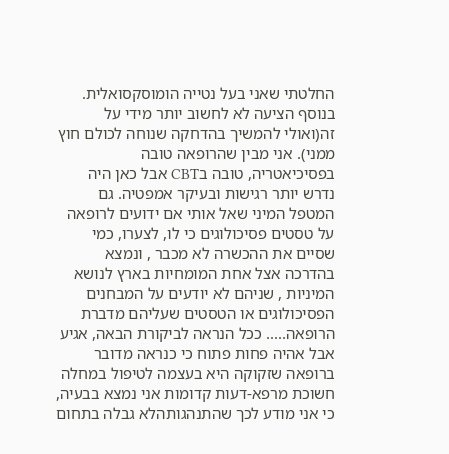החלטתי שאני בעל נטייה הומוסקסואלית. בנוסף הציעה לא לחשוב יותר מידי על זה(ואולי להמשיך בהדחקה שנוחה לכולם חוץ ממני). אני מבין שהרופאה טובה בפסיכיאטריה, טובה בCBT אבל כאן היה נדרש יותר רגישות ובעיקר אמפטיה. גם המטפל המיני שאל אותי אם ידועים לרופאה על טסטים פסיכולוגים כי לו, לצערו, כמי שסיים את ההכשרה לא מכבר , ונמצא בהדרכה אצל אחת המומחיות בארץ לנושא המיניות , שניהם לא יודעים על המבחנים הפסיכולוגים או הטסטים שעליהם מדברת הרופאה..... ככל הנראה לביקורת הבאה, אגיע אבל אהיה פחות פתוח כי כנראה מדובר ברופאה שזקוקה היא בעצמה לטיפול במחלה חשוכת מרפא-דעות קדומות אני נמצא בבעיה, כי אני מודע לכך שהתנהגותהלא גבלה בתחום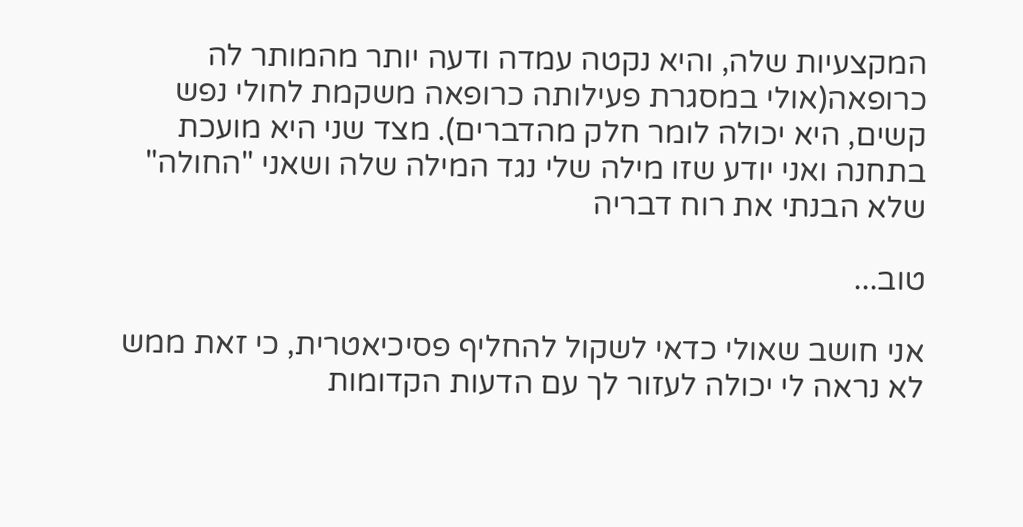המקצעיות שלה, והיא נקטה עמדה ודעה יותר מהמותר לה כרופאה(אולי במסגרת פעילותה כרופאה משקמת לחולי נפש קשים, היא יכולה לומר חלק מהדברים). מצד שני היא מועכת בתחנה ואני יודע שזו מילה שלי נגד המילה שלה ושאני "החולה" שלא הבנתי את רוח דבריה

טוב...

אני חושב שאולי כדאי לשקול להחליף פסיכיאטרית, כי זאת ממש לא נראה לי יכולה לעזור לך עם הדעות הקדומות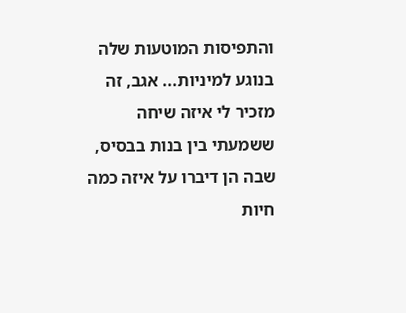והתפיסות המוטעות שלה בנוגע למיניות... אגב, זה מזכיר לי איזה שיחה ששמעתי בין בנות בבסיס, שבה הן דיברו על איזה כמה חיות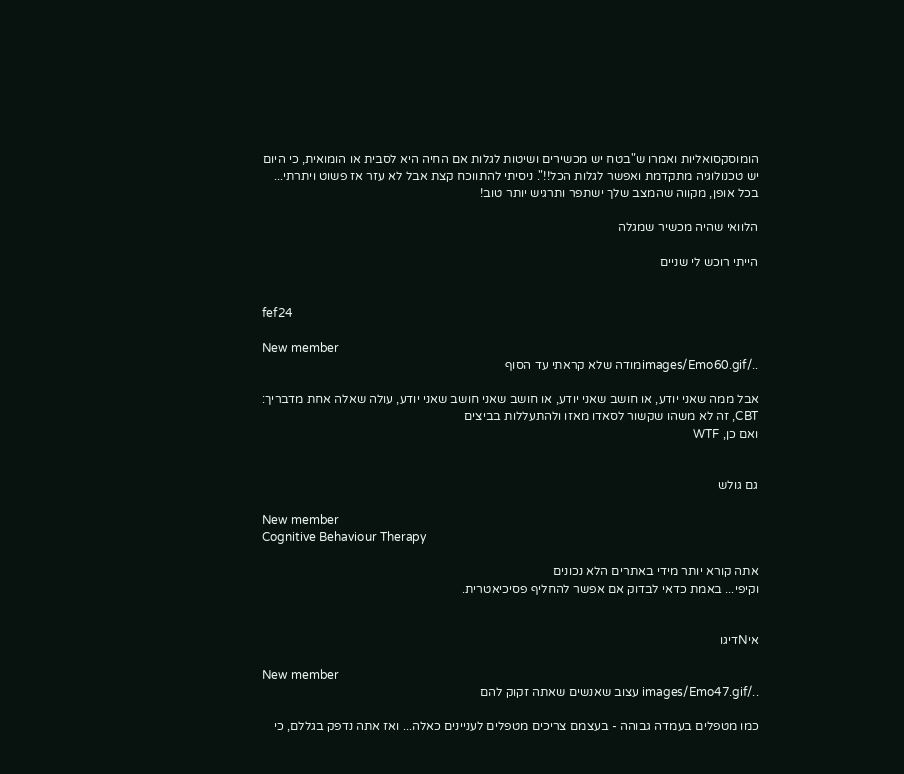הומוסקסואליות ואמרו ש"בטח יש מכשירים ושיטות לגלות אם החיה היא לסבית או הומואית, כי היום יש טכנולוגיה מתקדמת ואפשר לגלות הכל!!". ניסיתי להתווכח קצת אבל לא עזר אז פשוט ויתרתי... בכל אופן, מקווה שהמצב שלך ישתפר ותרגיש יותר טוב!

הלוואי שהיה מכשיר שמגלה

הייתי רוכש לי שניים


fef24

New member
../images/Emo60.gifמודה שלא קראתי עד הסוף

אבל ממה שאני יודע, או חושב שאני יודע, או חושב שאני חושב שאני יודע, עולה שאלה אחת מדבריך: CBT, זה לא משהו שקשור לסאדו מאזו ולהתעללות בביצים
ואם כן, WTF


גם גולש

New member
Cognitive Behaviour Therapy

אתה קורא יותר מידי באתרים הלא נכונים
וקיפי... באמת כדאי לבדוק אם אפשר להחליף פסיכיאטרית.


איNדיגו

New member
../images/Emo47.gif עצוב שאנשים שאתה זקוק להם

כמו מטפלים בעמדה גבוהה - בעצמם צריכים מטפלים לעניינים כאלה... ואז אתה נדפק בגללם, כי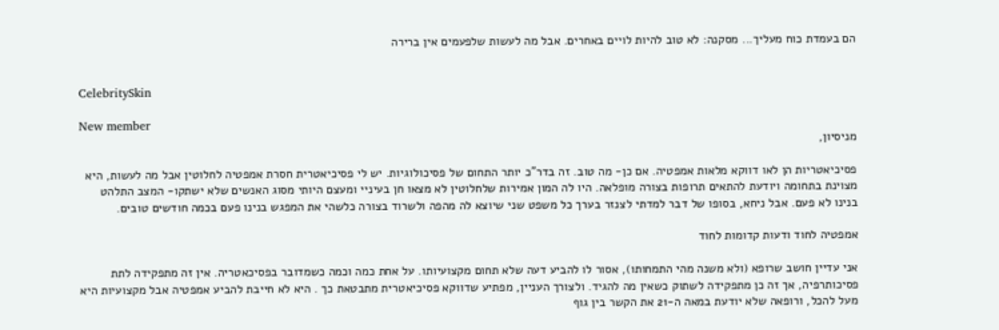הם בעמדת כוח מעליך... מסקנה: לא טוב להיות לויים באחרים. אבל מה לעשות שלפעמים אין ברירה


CelebritySkin

New member
מניסיון,

פסיכיאטריות הן לאו דווקא מלאות אמפטיה. אם כן- מה טוב. זה בדר"כ יותר התחום של פסיכולוגיות. יש לי פסיכיאטרית חסרת אמפטיה לחלוטין אבל מה לעשות, היא מצוינת בתחומה ויודעת להתאים תרופות בצורה מופלאה. היו לה המון אמירות שלחלוטין לא מצאו חן בעיניי ומעצם היותי מסוג האנשים שלא ישתקו- המצב התלהט בנינו לא פעם. אבל ניחא, בסופו של דבר למדתי לצנזר בערך כל משפט שני שיוצא לה מהפה ולשרוד בצורה כלשהי את המפגש בנינו פעם בכמה חודשים טובים.

אמפטיה לחוד ודעות קדומות לחוד

אני עדיין חושב שרופא (ולא משנה מהי התמחותו), אסור לו להביע דעה שלא תחום מקצועיותו. על אחת כמה וכמה כשמדובר בפסיכאטריה. אין זה מתפקידה לתת פסיכותרפיה, אך זה כן מתפקידה לשתוק כשאין מה להגיד. ולצורך העניין, מפתיע שדווקא פסיכיאטרית מתבטאת כך . היא לא חייבת להביע אמפטיה אבל מקצועיות היא מעל להכל, ורופאה שלא יודעת במאה ה-21 את הקשר בין גוף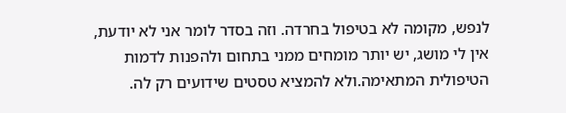לנפש, מקומה לא בטיפול בחרדה. וזה בסדר לומר אני לא יודעת, אין לי מושג, יש יותר מומחים ממני בתחום ולהפנות לדמות הטיפולית המתאימה.ולא להמציא טסטים שידועים רק לה.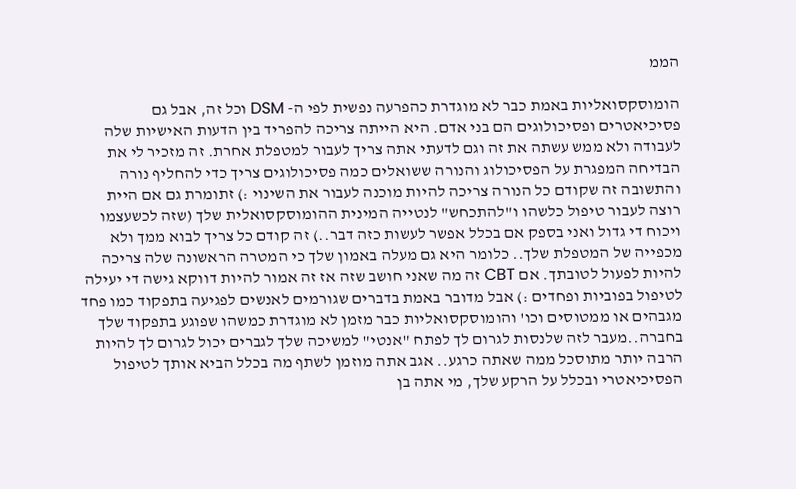הממ

הומוסקסואליות באמת כבר לא מוגדרת כהפרעה נפשית לפי ה- DSM וכל זה, אבל גם פסיכיאטרים ופסיכולוגים הם בני אדם. היא הייתה צריכה להפריד בין הדעות האישיות שלה לעבודה ולא ממש עשתה את זה וגם לדעתי אתה צריך לעבור למטפלת אחרת. זה מזכיר לי את הבדיחה המפגרת על הפסיכולוג והנורה ששואלים כמה פסיכולוגים צריך כדי להחליף נורה והתשובה זה שקודם כל הנורה צריכה להיות מוכנה לעבור את השינוי :) זתומרת גם אם היית רוצה לעבור טיפול כלשהו ו"להתכחש" לנטייה המינית ההומוסקסואלית שלך (שזה לכשעצמו ויכוח די גדול ואני בספק אם בכלל אפשר לעשות כזה דבר..) זה קודם כל צריך לבוא ממך ולא מכפייה של המטפלת שלך.. כלומר היא גם מעלה באמון שלך כי המטרה הראשונה שלה צריכה להיות לפעול לטובתך. אם CBT זה מה שאני חושב שזה אז זה אמור להיות דווקא גישה די יעילה לטיפול בפוביות ופחדים :) אבל מדובר באמת בדברים שגורמים לאנשים לפגיעה בתפקוד כמו פחד מגבהים או ממטוסים וכו' והומוסקסואליות כבר מזמן לא מוגדרת כמשהו שפוגע בתפקוד שלך בחברה..מעבר לזה שלנסות לגרום לך לפתח "אנטי" למשיכה שלך לגברים יכול לגרום לך להיות הרבה יותר מתוסכל ממה שאתה כרגע.. אגב אתה מוזמן לשתף מה בכלל הביא אותך לטיפול הפסיכיאטרי ובכלל על הרקע שלך, מי אתה בן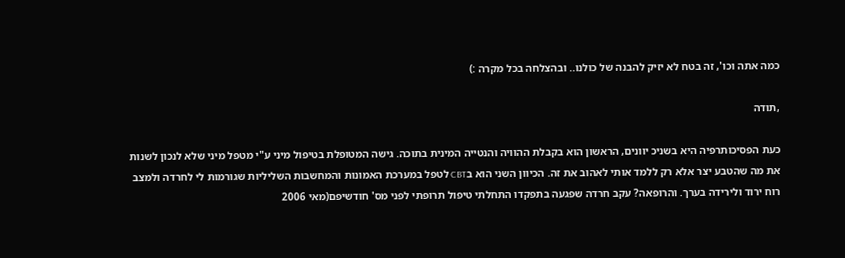כמה אתה וכו', זה בטח לא יזיק להבנה של כולנו.. ובהצלחה בכל מקרה :)

,תודה

כעת הפסיכותרפיה היא בשניכ יוונים, הראשון הוא בקבלת ההוויה והנטייה המינית בתוכה. גישה המטופלת בטיפול מיני ע"י מטפל מיני שלא לנכון לשנות את מה שהטבע יצר אלא רק ללמד אותי לאהוב את זה. הכיוון השני הוא בCBT לטפל במערכת האמונות והמחשבות השליליות שגורמות לי לחרדה ולמצב רוח ירוד ולירידה בערך. והרופאה? עקב חרדה שפגעה בתפקדו התחלתי טיפול תרופתי לפני מס' חודשיפם(מאי 2006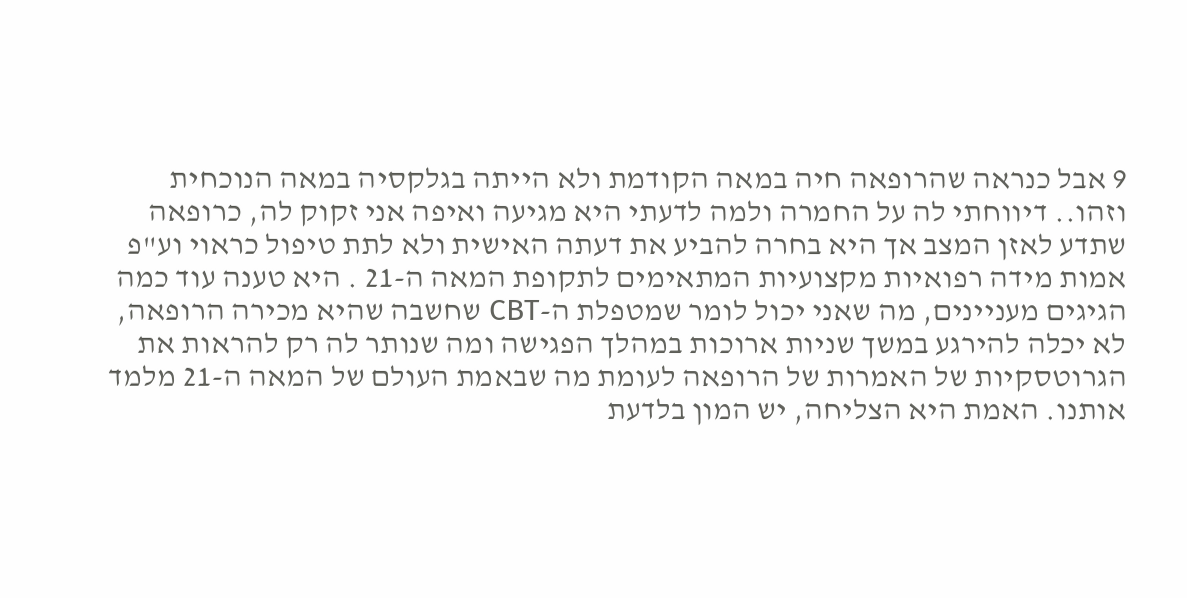9 אבל כנראה שהרופאה חיה במאה הקודמת ולא הייתה בגלקסיה במאה הנוכחית וזהו.. דיווחתי לה על החמרה ולמה לדעתי היא מגיעה ואיפה אני זקוק לה, כרופאה שתדע לאזן המצב אך היא בחרה להביע את דעתה האישית ולא לתת טיפול כראוי וע"פ אמות מידה רפואיות מקצועיות המתאימים לתקופת המאה ה-21 . היא טענה עוד כמה הגיגים מעניינים, מה שאני יכול לומר שמטפלת ה-CBT שחשבה שהיא מכירה הרופאה, לא יכלה להירגע במשך שניות ארוכות במהלך הפגישה ומה שנותר לה רק להראות את הגרוטסקיות של האמרות של הרופאה לעומת מה שבאמת העולם של המאה ה-21 מלמד אותנו. האמת היא הצליחה, יש המון בלדעת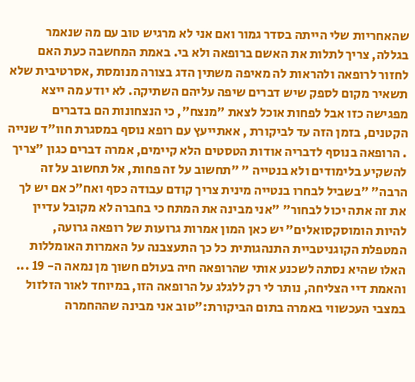שהאחריות שלי הייתה בסדר גמור ואם אני לא מרגיש טוב עם מה שנאמר בגללה, צריך לתלות את האשם ברופאה ולא בי. באמת המחשבה כעת האם לחזור לרופאה ולהראות לה מאיפה משתין הדג בצורה מנומסת ,אסרטיבית שלא תשאיר מקום לספק שיש דברים שיפה עליהם השתיקה. לא יודע מה ייצא מפגישה כזו אבל לפחות אוכל לצאת "מנצח", כי הנצחונות הם בדברים הקטנים, בזמן הזה עד לביקורת , אאתייעץ עם רופא נוסף במסגרת חוו"ד שנייה . הרופאה בנוסף לדבריה אודות הטסטים הלא קיימים, אמרה דברים כגון "צריך להשקיע בלימודים ולא בנטייה " "תחשוב על זה פחות, אל תחשוב על זה הרבה" "בשביל לבחרו בנטייה מינית צריך קודם עבודה כסף ואח"כ אם יש לך את זה אתה יכול לבחור" "אני מבינה את המתח כי בחברה לא מקובל עדיין להיות הומוסקסואלים" יש כאן המון אמרות גרועות של רופאה גרועה, המטפלת הקוגניטביית התנהגותית כל כך התעצבנה על האמרות האומללות האלו שהיא נסתה לשכנע אותי שהרופאה חיה בעולם חשוך מן נמאה ה- 19 ... והאמת דיי הצליחה, נותר לי רק ללגלג על הרופאה הזו, במיוחד לאור הזלזול במצבי העכשווי באמרה בתום הביקורת:"טוב אני מבינה שההחמרה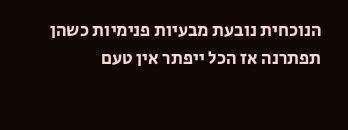הנוכחית נובעת מבעיות פנימיות כשהן תפתרנה אז הכל ייפתר אין טעם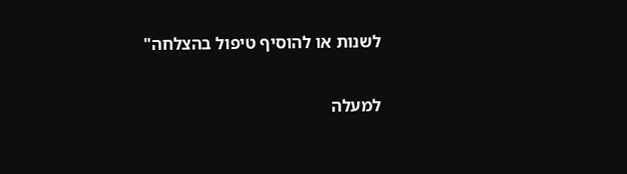לשנות או להוסיף טיפול בהצלחה"

למעלה